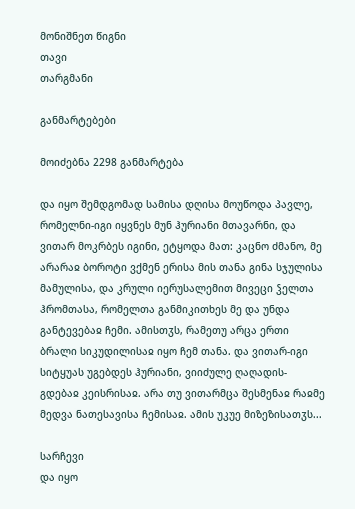მონიშნეთ წიგნი
თავი
თარგმანი

განმარტებები

მოიძებნა 2298 განმარტება

და იყო შემდგომად სამისა დღისა მოუწოდა პავლე, რომელნი-იგი იყვნეს მუნ ჰურიანი მთავარნი, და ვითარ მოკრბეს იგინი, ეტყოდა მათ: კაცნო ძმანო, მე არარაჲ ბოროტი ვქმენ ერისა მის თანა გინა სჯულისა მამულისა, და კრული იერუსალემით მივეცი ჴელთა ჰრომთასა, რომელთა განმიკითხეს მე და უნდა განტევებაჲ ჩემი. ამისთჳს, რამეთუ არცა ერთი ბრალი სიკუდილისაჲ იყო ჩემ თანა. და ვითარ-იგი სიტყუას უგებდეს ჰურიანი, ვიიძულე ღაღადის-გდებაჲ კეისრისაჲ. არა თუ ვითარმცა შესმენაჲ რაჲმე მედვა ნათესავისა ჩემისაჲ. ამის უკუე მიზეზისათჳს...

სარჩევი
და იყო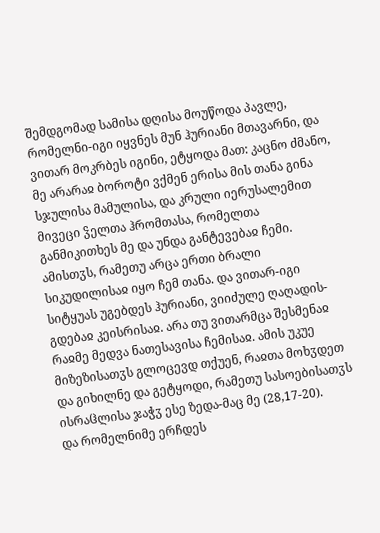შემდგომად სამისა დღისა მოუწოდა პავლე, რომელნი-იგი იყვნეს მუნ ჰურიანი მთავარნი, და ვითარ მოკრბეს იგინი, ეტყოდა მათ: კაცნო ძმანო, მე არარაჲ ბოროტი ვქმენ ერისა მის თანა გინა სჯულისა მამულისა, და კრული იერუსალემით მივეცი ჴელთა ჰრომთასა, რომელთა განმიკითხეს მე და უნდა განტევებაჲ ჩემი. ამისთჳს, რამეთუ არცა ერთი ბრალი სიკუდილისაჲ იყო ჩემ თანა. და ვითარ-იგი სიტყუას უგებდეს ჰურიანი, ვიიძულე ღაღადის-გდებაჲ კეისრისაჲ. არა თუ ვითარმცა შესმენაჲ რაჲმე მედვა ნათესავისა ჩემისაჲ. ამის უკუე მიზეზისათჳს გლოცევდ თქუენ, რაჲთა მოხჳდეთ და გიხილნე და გეტყოდი, რამეთუ სასოებისათჳს ისრაჱლისა ჯაჭჳ ესე ზედა-მაც მე (28,17-20).
და რომელნიმე ერჩდეს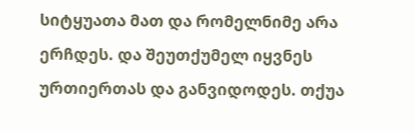სიტყუათა მათ და რომელნიმე არა ერჩდეს. და შეუთქუმელ იყვნეს ურთიერთას და განვიდოდეს. თქუა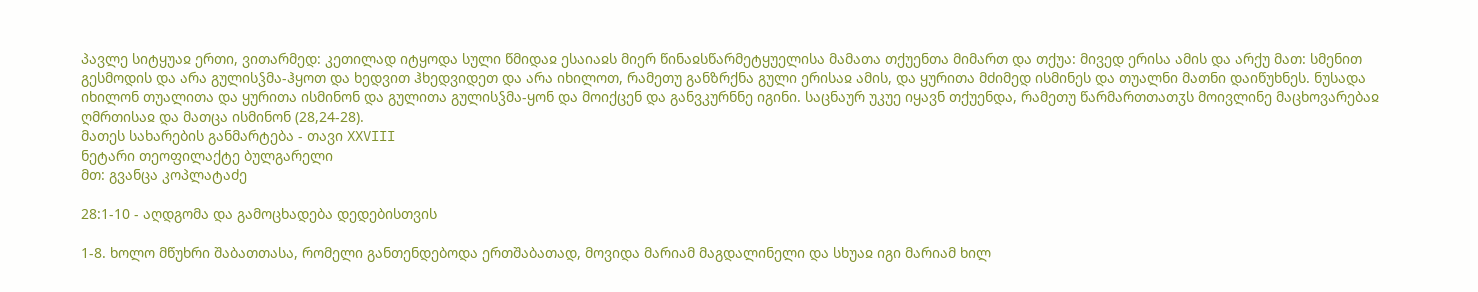პავლე სიტყუაჲ ერთი, ვითარმედ: კეთილად იტყოდა სული წმიდაჲ ესაიაჲს მიერ წინაჲსწარმეტყუელისა მამათა თქუენთა მიმართ და თქუა: მივედ ერისა ამის და არქუ მათ: სმენით გესმოდის და არა გულისჴმა-ჰყოთ და ხედვით ჰხედვიდეთ და არა იხილოთ, რამეთუ განზრქნა გული ერისაჲ ამის, და ყურითა მძიმედ ისმინეს და თუალნი მათნი დაიწუხნეს. ნუსადა იხილონ თუალითა და ყურითა ისმინონ და გულითა გულისჴმა-ყონ და მოიქცენ და განვკურნნე იგინი. საცნაურ უკუე იყავნ თქუენდა, რამეთუ წარმართთათჳს მოივლინე მაცხოვარებაჲ ღმრთისაჲ და მათცა ისმინონ (28,24-28).
მათეს სახარების განმარტება - თავი XXVIII
ნეტარი თეოფილაქტე ბულგარელი
მთ: გვანცა კოპლატაძე

28:1-10 - აღდგომა და გამოცხადება დედებისთვის

1-8. ხოლო მწუხრი შაბათთასა, რომელი განთენდებოდა ერთშაბათად, მოვიდა მარიამ მაგდალინელი და სხუაჲ იგი მარიამ ხილ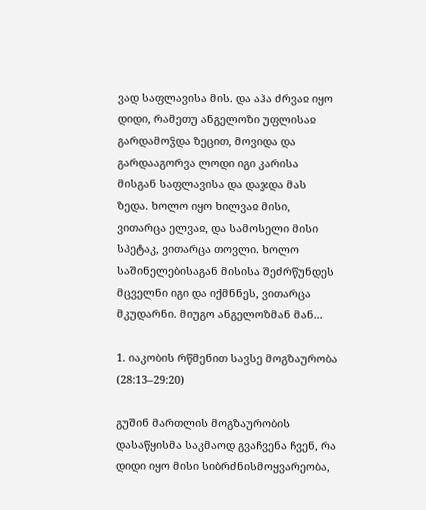ვად საფლავისა მის. და აჰა ძრვაჲ იყო დიდი, რამეთუ ანგელოზი უფლისაჲ გარდამოჴდა ზეცით, მოვიდა და გარდააგორვა ლოდი იგი კარისა მისგან საფლავისა და დაჯდა მას ზედა. ხოლო იყო ხილვაჲ მისი, ვითარცა ელვაჲ, და სამოსელი მისი სპეტაკ, ვითარცა თოვლი. ხოლო საშინელებისაგან მისისა შეძრწუნდეს მცველნი იგი და იქმნნეს, ვითარცა მკუდარნი. მიუგო ანგელოზმან მან...

1. იაკობის რწმენით სავსე მოგზაურობა (28:13–29:20)

გუშინ მართლის მოგზაურობის დასაწყისმა საკმაოდ გვაჩვენა ჩვენ, რა დიდი იყო მისი სიბრძნისმოყვარეობა,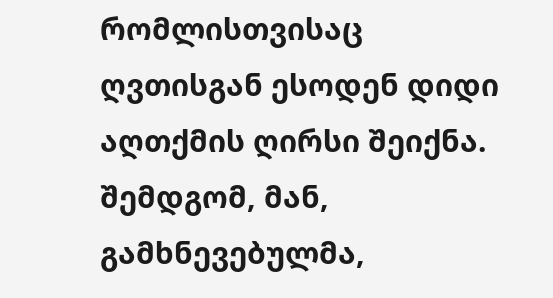რომლისთვისაც ღვთისგან ესოდენ დიდი აღთქმის ღირსი შეიქნა. შემდგომ, მან, გამხნევებულმა,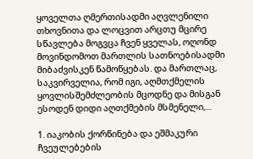ყოველთა ღმერთისადმი აღვლენილი თხოვნითა და ლოცვით არცთუ მცირე სწავლება მოგვცა ჩვენ ყველას, ოღონდ მოვინდომოთ მართლის სათნოებისადმი მიბაძვისკენ წამოწყებას. და მართლაც, საკვირველია, რომ იგი, აღმთქმელის ყოვლისშემძლეობის მცოდნე და მისგან ესოდენ დიდი აღთქმების მსმენელი,...

1. იაკობის ქორწინება და ეშმაკური ჩვეულებების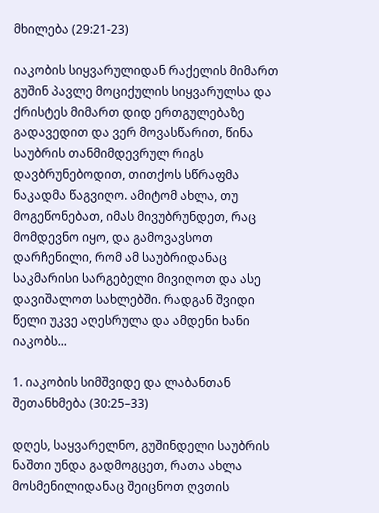მხილება (29:21-23)

იაკობის სიყვარულიდან რაქელის მიმართ გუშინ პავლე მოციქულის სიყვარულსა და ქრისტეს მიმართ დიდ ერთგულებაზე გადავედით და ვერ მოვასწარით, წინა საუბრის თანმიმდევრულ რიგს დავბრუნებოდით, თითქოს სწრაფმა ნაკადმა წაგვიღო. ამიტომ ახლა, თუ მოგეწონებათ, იმას მივუბრუნდეთ, რაც მომდევნო იყო, და გამოვავსოთ დარჩენილი, რომ ამ საუბრიდანაც საკმარისი სარგებელი მივიღოთ და ასე დავიშალოთ სახლებში. რადგან შვიდი წელი უკვე აღესრულა და ამდენი ხანი იაკობს...

1. იაკობის სიმშვიდე და ლაბანთან შეთანხმება (30:25–33)

დღეს, საყვარელნო, გუშინდელი საუბრის ნაშთი უნდა გადმოგცეთ, რათა ახლა მოსმენილიდანაც შეიცნოთ ღვთის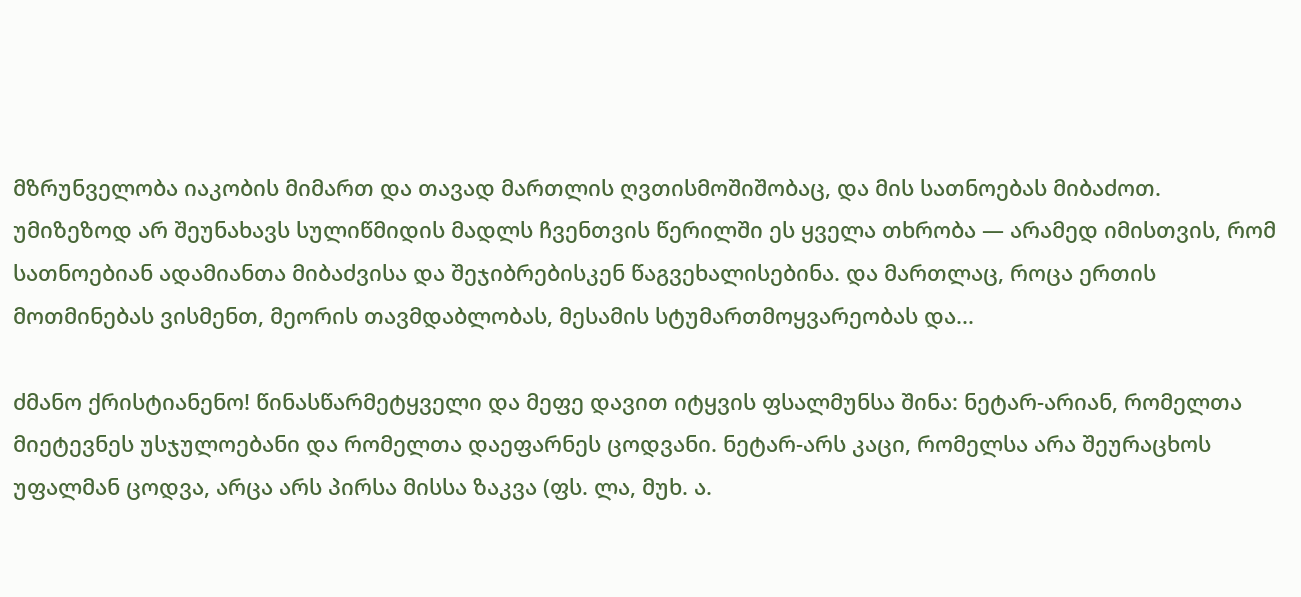მზრუნველობა იაკობის მიმართ და თავად მართლის ღვთისმოშიშობაც, და მის სათნოებას მიბაძოთ. უმიზეზოდ არ შეუნახავს სულიწმიდის მადლს ჩვენთვის წერილში ეს ყველა თხრობა — არამედ იმისთვის, რომ სათნოებიან ადამიანთა მიბაძვისა და შეჯიბრებისკენ წაგვეხალისებინა. და მართლაც, როცა ერთის მოთმინებას ვისმენთ, მეორის თავმდაბლობას, მესამის სტუმართმოყვარეობას და...

ძმანო ქრისტიანენო! წინასწარმეტყველი და მეფე დავით იტყვის ფსალმუნსა შინა: ნეტარ-არიან, რომელთა მიეტევნეს უსჯულოებანი და რომელთა დაეფარნეს ცოდვანი. ნეტარ-არს კაცი, რომელსა არა შეურაცხოს უფალმან ცოდვა, არცა არს პირსა მისსა ზაკვა (ფს. ლა, მუხ. ა.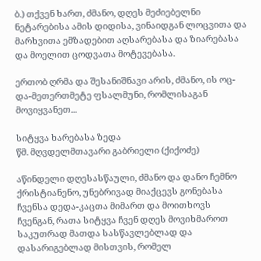ბ.) თქვენ ხართ, ძმანო, დღეს მეძიებელნი ნეტარებისა ამის დიდისა, ვინაიდგან ლოცვითა და მარხვითა ემზადებით აღსარებასა და ზიარებასა და მოელით ცოდვათა მოტევებასა.

ერთობ ღრმა და შესანიშნავი არის, ძმანო, ის ოც-და-მეთერთმეტე ფსალმუნი, რომლისაგან მოვიყვანეთ...

სიტყვა ხარებასა ზედა
წმ. მღვდელმთავარი გაბრიელი (ქიქოძე)

აწინდელი დღესასწაული, ძმანო და დანო ჩემნო ქრისტიანენო, უნებრივად მიაქცევს გონებასა ჩვენსა დედა-კაცთა მიმართ და მოითხოვს ჩვენგან, რათა სიტყვა ჩვენ დღეს მოვიხმაროთ საკუთრად მათდა სასწავლებლად და დასარიგებლად მისთვის, რომელ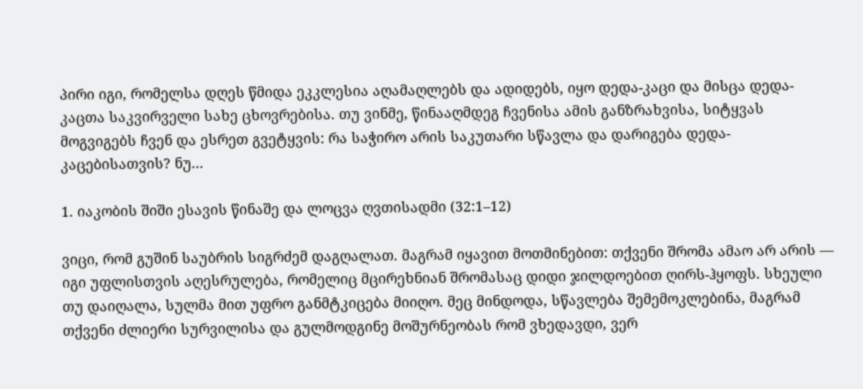პირი იგი, რომელსა დღეს წმიდა ეკკლესია აღამაღლებს და ადიდებს, იყო დედა-კაცი და მისცა დედა-კაცთა საკვირველი სახე ცხოვრებისა. თუ ვინმე, წინააღმდეგ ჩვენისა ამის განზრახვისა, სიტყვას მოგვიგებს ჩვენ და ესრეთ გვეტყვის: რა საჭირო არის საკუთარი სწავლა და დარიგება დედა-კაცებისათვის? ნუ...

1. იაკობის შიში ესავის წინაშე და ლოცვა ღვთისადმი (32:1–12)

ვიცი, რომ გუშინ საუბრის სიგრძემ დაგღალათ. მაგრამ იყავით მოთმინებით: თქვენი შრომა ამაო არ არის — იგი უფლისთვის აღესრულება, რომელიც მცირეხნიან შრომასაც დიდი ჯილდოებით ღირს-ჰყოფს. სხეული თუ დაიღალა, სულმა მით უფრო განმტკიცება მიიღო. მეც მინდოდა, სწავლება შემემოკლებინა, მაგრამ თქვენი ძლიერი სურვილისა და გულმოდგინე მოშურნეობას რომ ვხედავდი, ვერ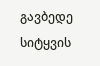გავბედე სიტყვის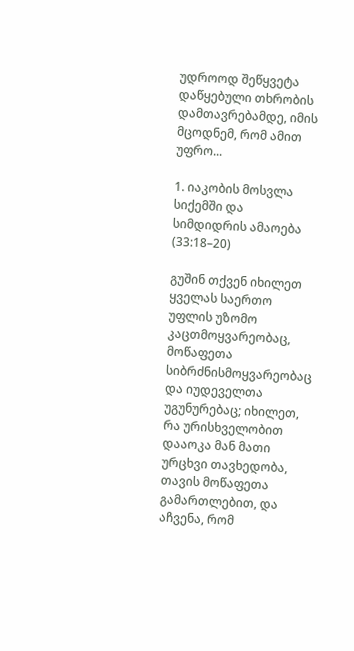უდროოდ შეწყვეტა დაწყებული თხრობის დამთავრებამდე, იმის მცოდნემ, რომ ამით უფრო...

1. იაკობის მოსვლა სიქემში და სიმდიდრის ამაოება (33:18–20)

გუშინ თქვენ იხილეთ ყველას საერთო უფლის უზომო კაცთმოყვარეობაც, მოწაფეთა სიბრძნისმოყვარეობაც და იუდეველთა უგუნურებაც; იხილეთ, რა ურისხველობით დააოკა მან მათი ურცხვი თავხედობა, თავის მოწაფეთა გამართლებით, და აჩვენა, რომ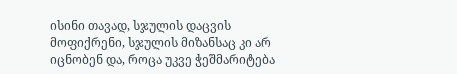ისინი თავად, სჯულის დაცვის მოფიქრენი, სჯულის მიზანსაც კი არ იცნობენ და, როცა უკვე ჭეშმარიტება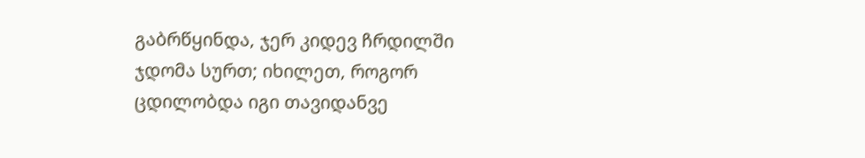გაბრწყინდა, ჯერ კიდევ ჩრდილში ჯდომა სურთ; იხილეთ, როგორ ცდილობდა იგი თავიდანვე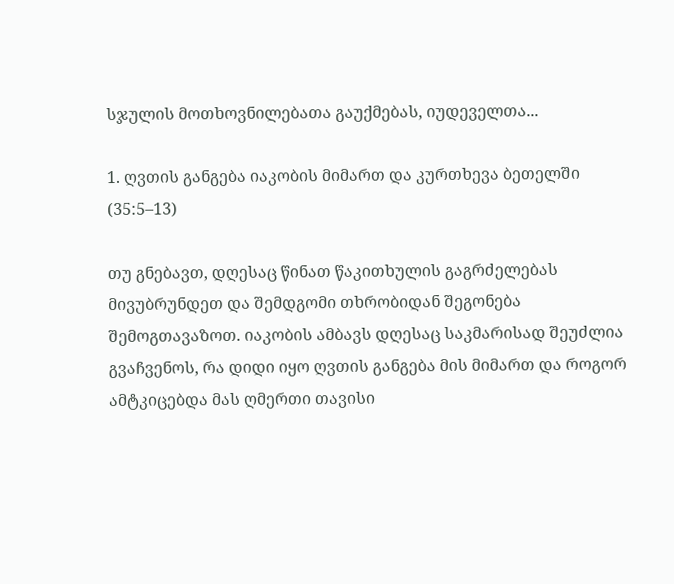სჯულის მოთხოვნილებათა გაუქმებას, იუდეველთა...

1. ღვთის განგება იაკობის მიმართ და კურთხევა ბეთელში (35:5–13)

თუ გნებავთ, დღესაც წინათ წაკითხულის გაგრძელებას მივუბრუნდეთ და შემდგომი თხრობიდან შეგონება შემოგთავაზოთ. იაკობის ამბავს დღესაც საკმარისად შეუძლია გვაჩვენოს, რა დიდი იყო ღვთის განგება მის მიმართ და როგორ ამტკიცებდა მას ღმერთი თავისი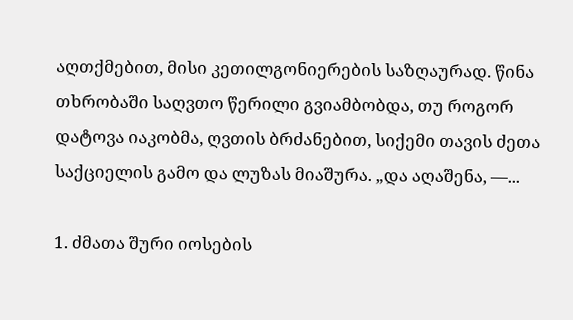აღთქმებით, მისი კეთილგონიერების საზღაურად. წინა თხრობაში საღვთო წერილი გვიამბობდა, თუ როგორ დატოვა იაკობმა, ღვთის ბრძანებით, სიქემი თავის ძეთა საქციელის გამო და ლუზას მიაშურა. „და აღაშენა, —...

1. ძმათა შური იოსების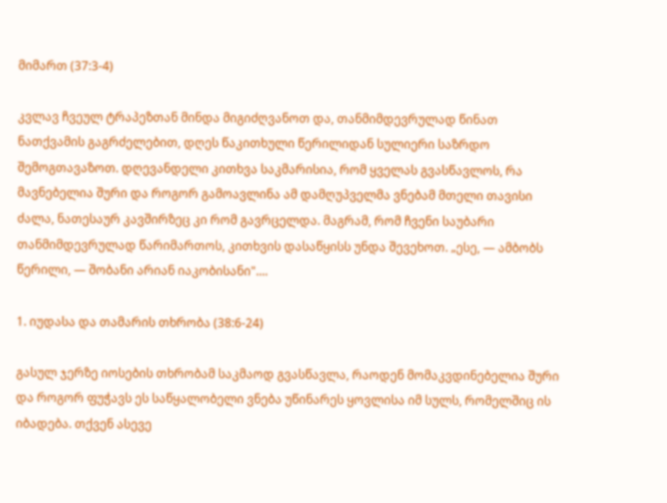მიმართ (37:3-4)

კვლავ ჩვეულ ტრაპეზთან მინდა მიგიძღვანოთ და, თანმიმდევრულად წინათ ნათქვამის გაგრძელებით, დღეს წაკითხული წერილიდან სულიერი საზრდო შემოგთავაზოთ. დღევანდელი კითხვა საკმარისია, რომ ყველას გვასწავლოს, რა მავნებელია შური და როგორ გამოავლინა ამ დამღუპველმა ვნებამ მთელი თავისი ძალა, ნათესაურ კავშირზეც კი რომ გავრცელდა. მაგრამ, რომ ჩვენი საუბარი თანმიმდევრულად წარიმართოს, კითხვის დასაწყისს უნდა შევეხოთ. „ესე, — ამბობს წერილი, — შობანი არიან იაკობისანი"....

1. იუდასა და თამარის თხრობა (38:6-24)

გასულ ჯერზე იოსების თხრობამ საკმაოდ გვასწავლა, რაოდენ მომაკვდინებელია შური და როგორ ფუჭავს ეს საწყალობელი ვნება უწინარეს ყოვლისა იმ სულს, რომელშიც ის იბადება. თქვენ ასევე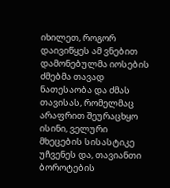იხილეთ, როგორ დაივიწყეს ამ ვნებით დამონებულმა იოსების ძმებმა თავად ნათესაობა და ძმას თავისას, რომელმაც არაფრით შეურაცხყო ისინი, ველური მხეცების სისასტიკე უჩვენეს და, თავიანთი ბოროტების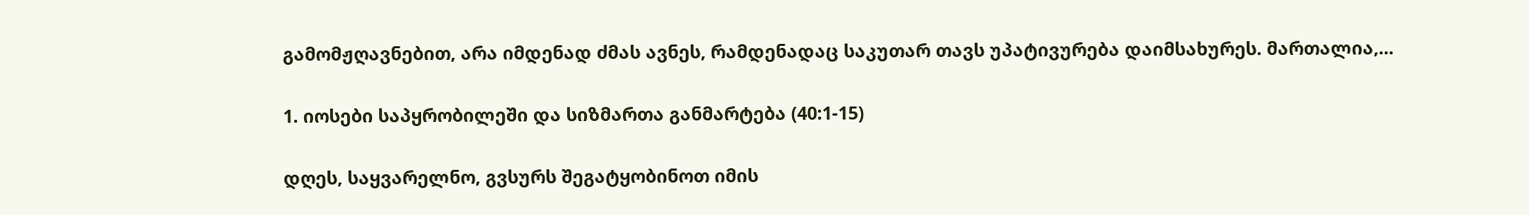გამომჟღავნებით, არა იმდენად ძმას ავნეს, რამდენადაც საკუთარ თავს უპატივურება დაიმსახურეს. მართალია,...

1. იოსები საპყრობილეში და სიზმართა განმარტება (40:1-15)

დღეს, საყვარელნო, გვსურს შეგატყობინოთ იმის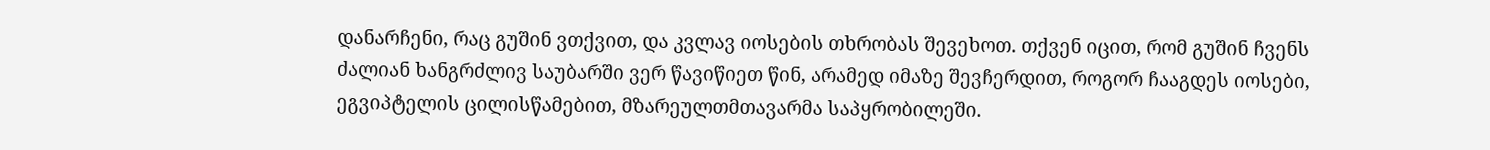დანარჩენი, რაც გუშინ ვთქვით, და კვლავ იოსების თხრობას შევეხოთ. თქვენ იცით, რომ გუშინ ჩვენს ძალიან ხანგრძლივ საუბარში ვერ წავიწიეთ წინ, არამედ იმაზე შევჩერდით, როგორ ჩააგდეს იოსები, ეგვიპტელის ცილისწამებით, მზარეულთმთავარმა საპყრობილეში.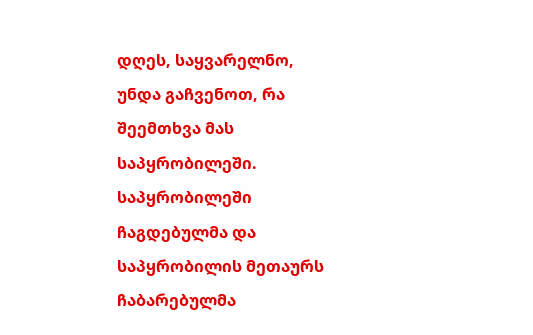დღეს, საყვარელნო, უნდა გაჩვენოთ, რა შეემთხვა მას საპყრობილეში. საპყრობილეში ჩაგდებულმა და საპყრობილის მეთაურს ჩაბარებულმა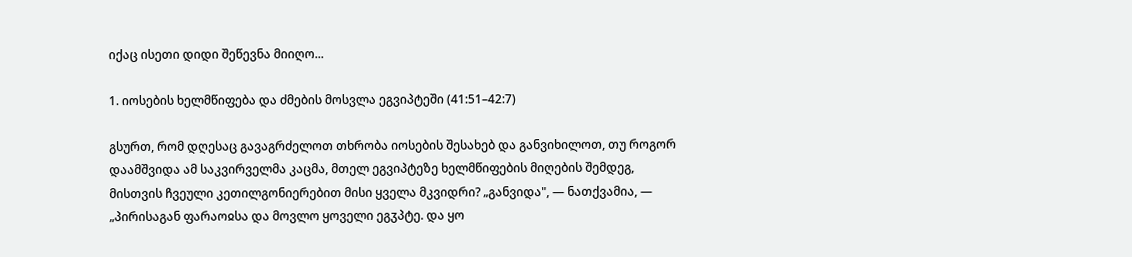იქაც ისეთი დიდი შეწევნა მიიღო...

1. იოსების ხელმწიფება და ძმების მოსვლა ეგვიპტეში (41:51–42:7)

გსურთ, რომ დღესაც გავაგრძელოთ თხრობა იოსების შესახებ და განვიხილოთ, თუ როგორ დაამშვიდა ამ საკვირველმა კაცმა, მთელ ეგვიპტეზე ხელმწიფების მიღების შემდეგ, მისთვის ჩვეული კეთილგონიერებით მისი ყველა მკვიდრი? „განვიდა", — ნათქვამია, — „პირისაგან ფარაოჲსა და მოვლო ყოველი ეგჳპტე. და ყო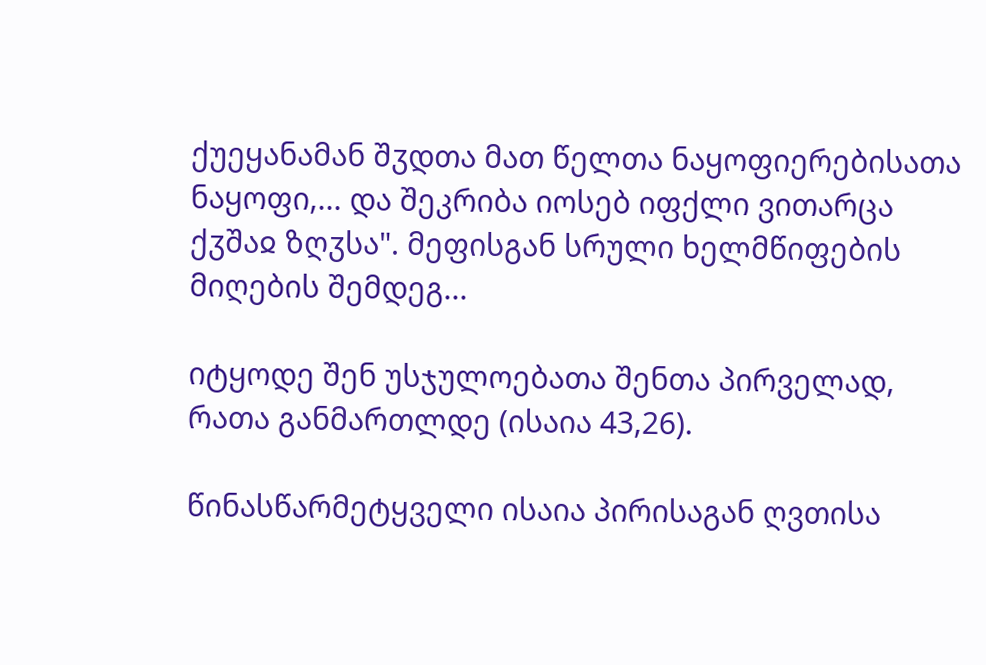ქუეყანამან შჳდთა მათ წელთა ნაყოფიერებისათა ნაყოფი,... და შეკრიბა იოსებ იფქლი ვითარცა ქჳშაჲ ზღჳსა". მეფისგან სრული ხელმწიფების მიღების შემდეგ...

იტყოდე შენ უსჯულოებათა შენთა პირველად, რათა განმართლდე (ისაია 43,26).

წინასწარმეტყველი ისაია პირისაგან ღვთისა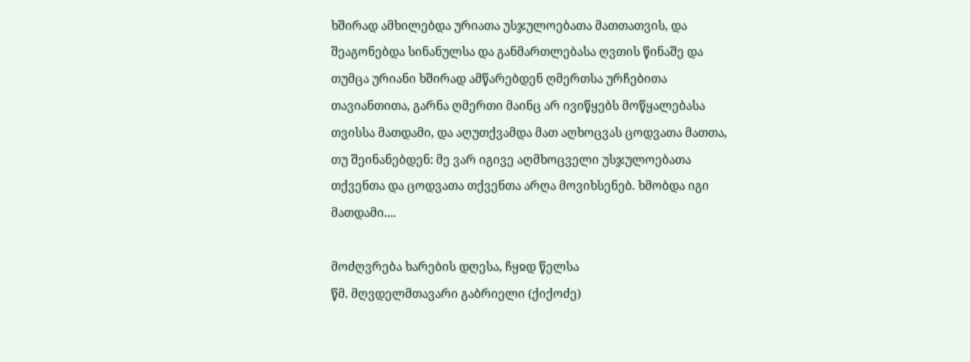ხშირად ამხილებდა ურიათა უსჯულოებათა მათთათვის, და შეაგონებდა სინანულსა და განმართლებასა ღვთის წინაშე და თუმცა ურიანი ხშირად ამწარებდენ ღმერთსა ურჩებითა თავიანთითა, გარნა ღმერთი მაინც არ ივიწყებს მოწყალებასა თვისსა მათდამი, და აღუთქვამდა მათ აღხოცვას ცოდვათა მათთა, თუ შეინანებდენ: მე ვარ იგივე აღმხოცველი უსჯულოებათა თქვენთა და ცოდვათა თქვენთა არღა მოვიხსენებ. ხმობდა იგი მათდამი....

მოძღვრება ხარების დღესა, ჩყჲდ წელსა
წმ. მღვდელმთავარი გაბრიელი (ქიქოძე)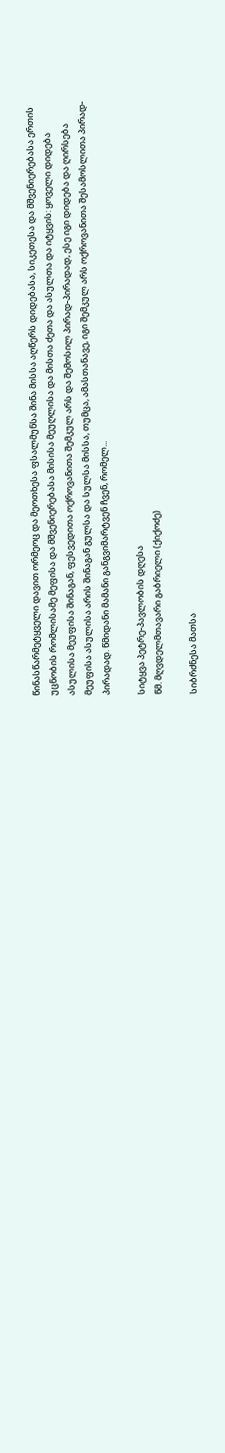წინასწარმეტყველი დავით ორმეოც და მეოთხესა ფსალმუნსა შინა მისსა აღწერს დიდებასა, სიკეთესა და მშვენიერებასა ერთის უცნობის რომლისამე მეფისა და მშვენიერებასა მისისა მეუღლისა და მისთა ძეთა და ასულთა და იტყვის: ყოველი დიდება ასულისა მეუფისა შინაგან, ფესვედითა ოქროვანითა შემკულ არს და შემოსილ პირად-პირადად, ესე იგი დიდება და ღირსება მეუფისა ასულისა არის შინაგან გულსა და სულსა მისსა, თუმცა, ამასთანავე, იგი შემკულ არს ოქროვანითა შესამოსლითა პირად-პირადად. წმიდანი მამანი განგვიმარტვენ ჩვენ, რომელ...

სიტყვა პეტრე-პავლობის დღესა
წმ. მღვდელმთავარი გაბრიელი (ქიქოძე)

სიბრძნესა მათსა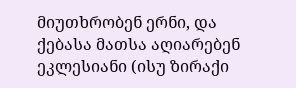მიუთხრობენ ერნი, და ქებასა მათსა აღიარებენ ეკლესიანი (ისუ ზირაქი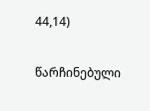44,14)

წარჩინებული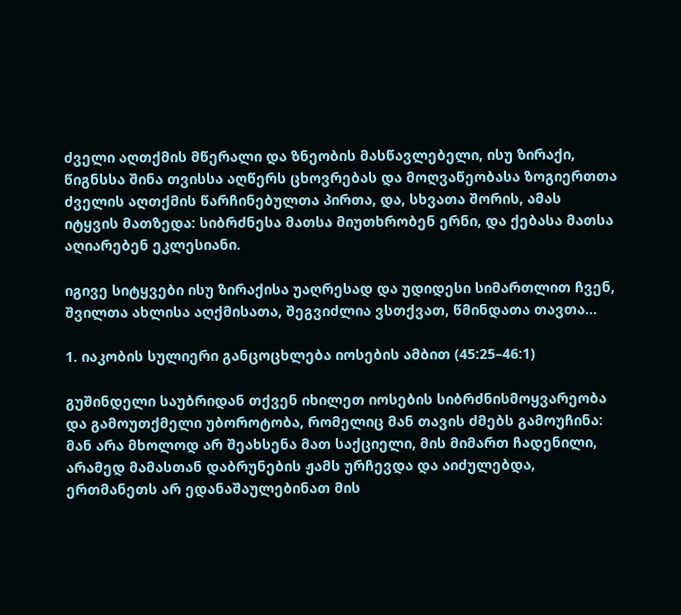ძველი აღთქმის მწერალი და ზნეობის მასწავლებელი, ისუ ზირაქი, წიგნსსა შინა თვისსა აღწერს ცხოვრებას და მოღვაწეობასა ზოგიერთთა ძველის აღთქმის წარჩინებულთა პირთა, და, სხვათა შორის, ამას იტყვის მათზედა: სიბრძნესა მათსა მიუთხრობენ ერნი, და ქებასა მათსა აღიარებენ ეკლესიანი.

იგივე სიტყვები ისუ ზირაქისა უაღრესად და უდიდესი სიმართლით ჩვენ, შვილთა ახლისა აღქმისათა, შეგვიძლია ვსთქვათ, წმინდათა თავთა...

1. იაკობის სულიერი განცოცხლება იოსების ამბით (45:25–46:1)

გუშინდელი საუბრიდან თქვენ იხილეთ იოსების სიბრძნისმოყვარეობა და გამოუთქმელი უბოროტობა, რომელიც მან თავის ძმებს გამოუჩინა: მან არა მხოლოდ არ შეახსენა მათ საქციელი, მის მიმართ ჩადენილი, არამედ მამასთან დაბრუნების ჟამს ურჩევდა და აიძულებდა, ერთმანეთს არ ედანაშაულებინათ მის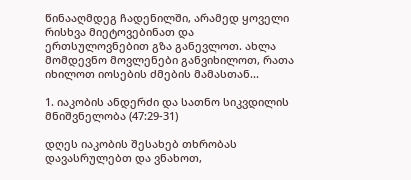წინააღმდეგ ჩადენილში, არამედ ყოველი რისხვა მიეტოვებინათ და ერთსულოვნებით გზა განევლოთ. ახლა მომდევნო მოვლენები განვიხილოთ, რათა იხილოთ იოსების ძმების მამასთან...

1. იაკობის ანდერძი და სათნო სიკვდილის მნიშვნელობა (47:29-31)

დღეს იაკობის შესახებ თხრობას დავასრულებთ და ვნახოთ,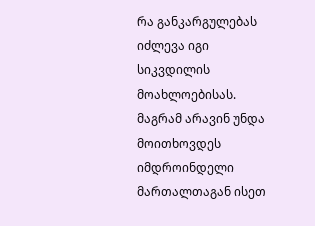რა განკარგულებას იძლევა იგი სიკვდილის მოახლოებისას. მაგრამ არავინ უნდა მოითხოვდეს იმდროინდელი მართალთაგან ისეთ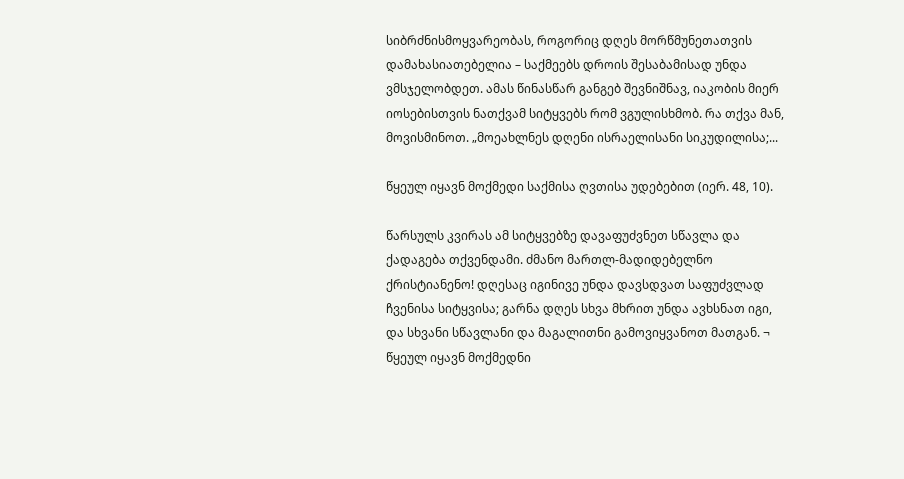სიბრძნისმოყვარეობას, როგორიც დღეს მორწმუნეთათვის დამახასიათებელია – საქმეებს დროის შესაბამისად უნდა ვმსჯელობდეთ. ამას წინასწარ განგებ შევნიშნავ, იაკობის მიერ იოსებისთვის ნათქვამ სიტყვებს რომ ვგულისხმობ. რა თქვა მან, მოვისმინოთ. „მოეახლნეს დღენი ისრაელისანი სიკუდილისა;...

წყეულ იყავნ მოქმედი საქმისა ღვთისა უდებებით (იერ. 48, 10).

წარსულს კვირას ამ სიტყვებზე დავაფუძვნეთ სწავლა და ქადაგება თქვენდამი. ძმანო მართლ-მადიდებელნო ქრისტიანენო! დღესაც იგინივე უნდა დავსდვათ საფუძვლად ჩვენისა სიტყვისა; გარნა დღეს სხვა მხრით უნდა ავხსნათ იგი, და სხვანი სწავლანი და მაგალითნი გამოვიყვანოთ მათგან. ¬ წყეულ იყავნ მოქმედნი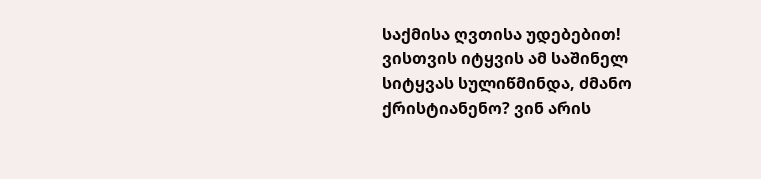საქმისა ღვთისა უდებებით! ვისთვის იტყვის ამ საშინელ სიტყვას სულიწმინდა, ძმანო ქრისტიანენო? ვინ არის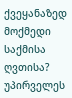ქვეყანაზედ მოქმედი საქმისა ღვთისა? უპირველეს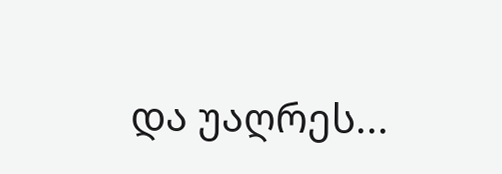და უაღრეს...